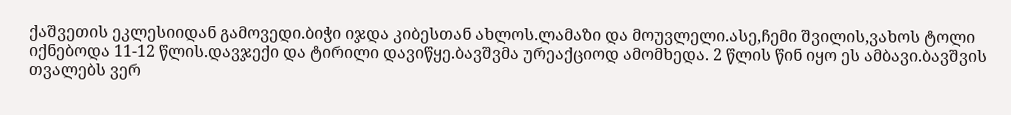ქაშვეთის ეკლესიიდან გამოვედი.ბიჭი იჯდა კიბესთან ახლოს.ლამაზი და მოუვლელი.ასე,ჩემი შვილის,ვახოს ტოლი იქნებოდა 11-12 წლის.დავჯექი და ტირილი დავიწყე.ბავშვმა ურეაქციოდ ამომხედა. 2 წლის წინ იყო ეს ამბავი.ბავშვის თვალებს ვერ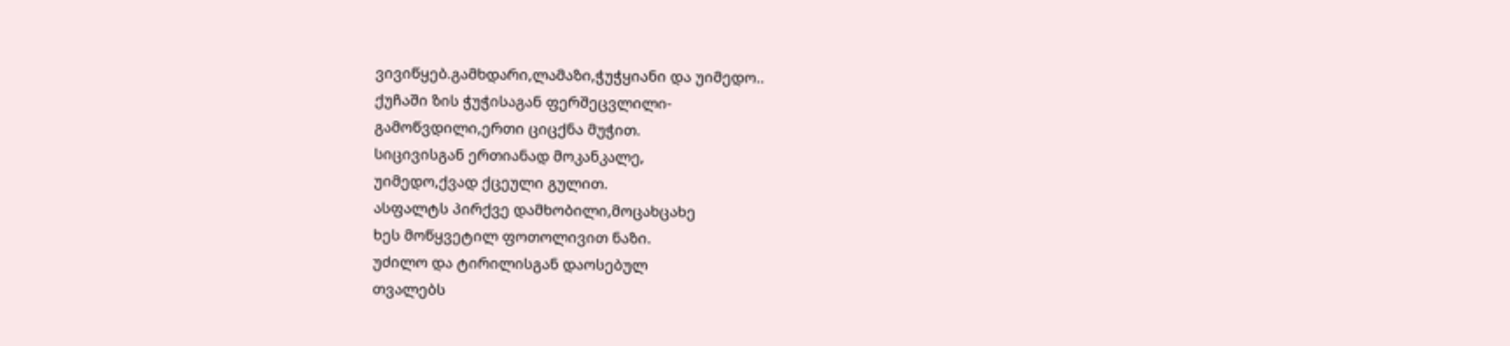ვივიწყებ.გამხდარი,ლამაზი,ჭუჭყიანი და უიმედო..
ქუჩაში ზის ჭუჭისაგან ფერშეცვლილი-
გამოწვდილი,ერთი ციცქნა მუჭით.
სიცივისგან ერთიანად მოკანკალე,
უიმედო,ქვად ქცეული გულით.
ასფალტს პირქვე დამხობილი,მოცახცახე
ხეს მოწყვეტილ ფოთოლივით ნაზი.
უძილო და ტირილისგან დაოსებულ
თვალებს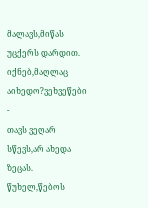მალავს,მიწას უცქერს დარდით.
იქნებ,მაღლაც აიხედო?ვეხვეწები -
თავს ვეღარ სწევს,არ ახედა ზეცას.
წუხელ,წებოს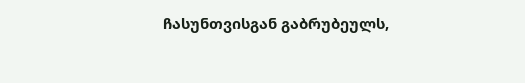ჩასუნთვისგან გაბრუბეულს,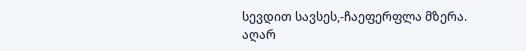სევდით სავსეს,-ჩაეფერფლა მზერა.
აღარ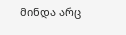მინდა არც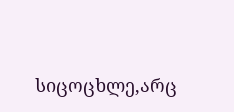სიცოცხლე,არც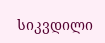სიკვდილი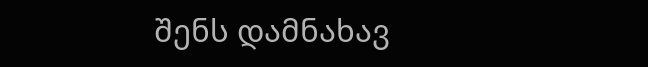შენს დამნახავ